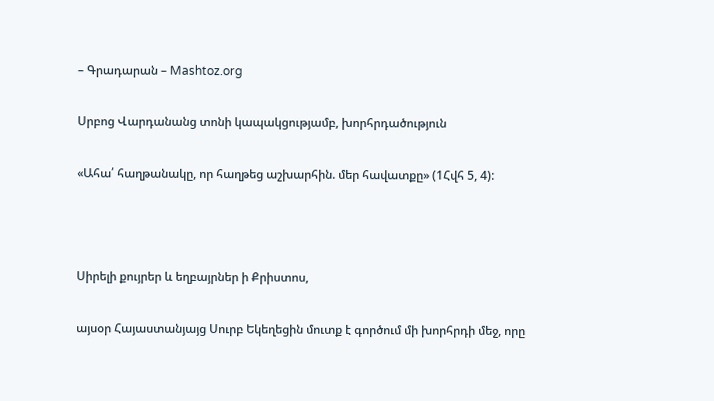– Գրադարան – Mashtoz.org

Սրբոց Վարդանանց տոնի կապակցությամբ, խորհրդածություն

«Ահա՛ հաղթանակը, որ հաղթեց աշխարհին. մեր հավատքը» (1Հվհ 5, 4):



Սիրելի քույրեր և եղբայրներ ի Քրիստոս,

այսօր Հայաստանյայց Սուրբ Եկեղեցին մուտք է գործում մի խորհրդի մեջ, որը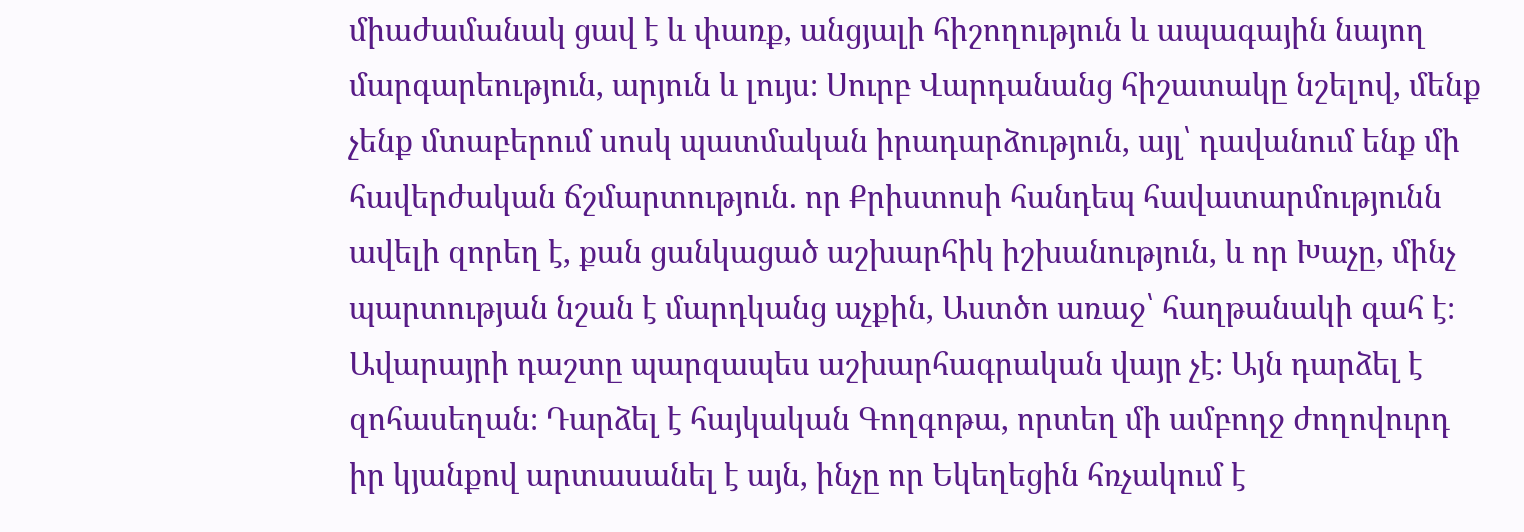միաժամանակ ցավ է և փառք, անցյալի հիշողություն և ապագային նայող մարգարեություն, արյուն և լույս։ Սուրբ Վարդանանց հիշատակը նշելով, մենք չենք մտաբերում սոսկ պատմական իրադարձություն, այլ՝ դավանում ենք մի հավերժական ճշմարտություն. որ Քրիստոսի հանդեպ հավատարմությունն ավելի զորեղ է, քան ցանկացած աշխարհիկ իշխանություն, և որ Խաչը, մինչ պարտության նշան է մարդկանց աչքին, Աստծո առաջ՝ հաղթանակի գահ է։ Ավարայրի դաշտը պարզապես աշխարհագրական վայր չէ։ Այն դարձել է զոհասեղան։ Դարձել է հայկական Գողգոթա, որտեղ մի ամբողջ ժողովուրդ իր կյանքով արտասանել է այն, ինչը որ Եկեղեցին հռչակում է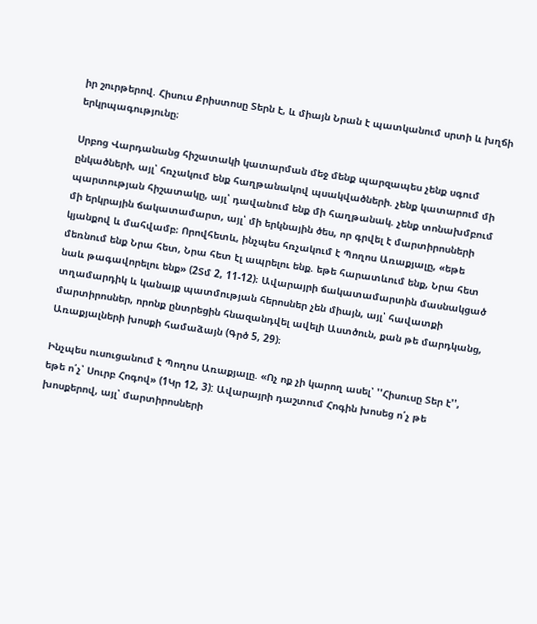իր շուրթերով. Հիսուս Քրիստոսը Տերն է, և միայն Նրան է պատկանում սրտի և խղճի երկրպագությունը։

Սրբոց Վարդանանց հիշատակի կատարման մեջ մենք պարզապես չենք սգում ընկածների, այլ՝ հռչակում ենք հաղթանակով պսակվածների. չենք կատարում մի պարտության հիշատակը, այլ՝ դավանում ենք մի հաղթանակ. չենք տոնախմբում մի երկրային ճակատամարտ, այլ՝ մի երկնային ծես, որ գրվել է մարտիրոսների կյանքով և մահվամբ։ Որովհետև, ինչպես հռչակում է Պողոս Առաքյալը, «եթե մեռնում ենք Նրա հետ, Նրա հետ էլ ապրելու ենք. եթե հարատևում ենք, Նրա հետ նաև թագավորելու ենք» (2Տմ 2, 11-12)։ Ավարայրի ճակատամարտին մասնակցած տղամարդիկ և կանայք պատմության հերոսներ չեն միայն, այլ՝ հավատքի մարտիրոսներ, որոնք ընտրեցին հնազանդվել ավելի Աստծուն, քան թե մարդկանց, Առաքյալների խոսքի համաձայն (Գրծ 5, 29)։

Ինչպես ուսուցանում է Պողոս Առաքյալը. «Ոչ ոք չի կարող ասել՝ ''Հիսուսը Տեր է'', եթե ո՛չ՝ Սուրբ Հոգով» (1Կր 12, 3): Ավարայրի դաշտում Հոգին խոսեց ո՛չ թե խոսքերով, այլ՝ մարտիրոսների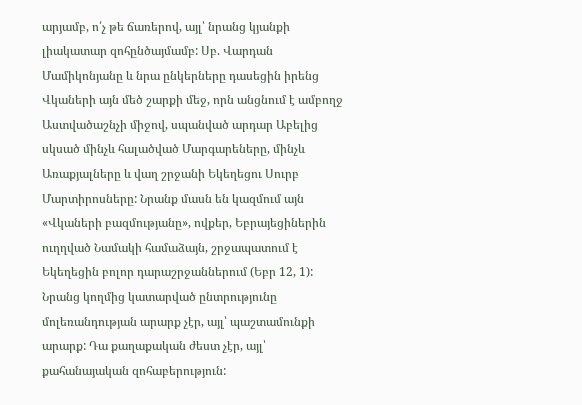արյամբ, ո՛չ թե ճառերով, այլ՝ նրանց կյանքի լիակատար զոհընծայմամբ: Սբ. Վարդան Մամիկոնյանը և նրա ընկերները դասեցին իրենց Վկաների այն մեծ շարքի մեջ, որն անցնում է ամբողջ Աստվածաշնչի միջով, սպանված արդար Աբելից սկսած մինչև հալածված Մարգարեները, մինչև Առաքյալները և վաղ շրջանի Եկեղեցու Սուրբ Մարտիրոսները: Նրանք մասն են կազմում այն «Վկաների բազմությանը», ովքեր, Եբրայեցիներին ուղղված Նամակի համաձայն, շրջապատում է Եկեղեցին բոլոր դարաշրջաններում (Եբր 12, 1): Նրանց կողմից կատարված ընտրությունը մոլեռանդության արարք չէր, այլ՝ պաշտամունքի արարք: Դա քաղաքական ժեստ չէր, այլ՝ քահանայական զոհաբերություն: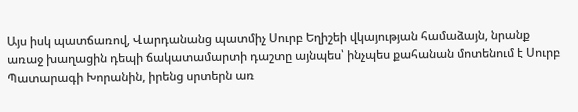Այս իսկ պատճառով, Վարդանանց պատմիչ Սուրբ Եղիշեի վկայության համաձայն, նրանք առաջ խաղացին դեպի ճակատամարտի դաշտը այնպես՝ ինչպես քահանան մոտենում է Սուրբ Պատարագի Խորանին, իրենց սրտերն առ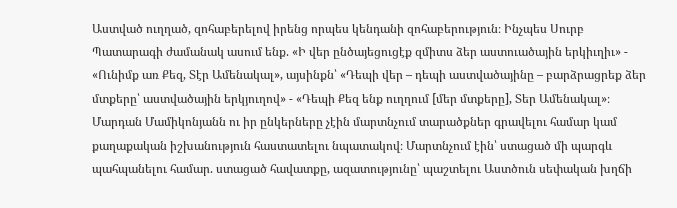Աստված ուղղած, զոհաբերելով իրենց որպես կենդանի զոհաբերություն։ Ինչպես Սուրբ Պատարագի ժամանակ ասում ենք. «Ի վեր ընծայեցուցէք զմիտս ձեր աստուածային երկիւղիւ» - «Ունիմք առ Քեզ, Տէր Ամենակալ», այսինքն՝ «Դեպի վեր – դեպի աստվածայինը – բարձրացրեք ձեր մտքերը՝ աստվածային երկյուղով» - «Դեպի Քեզ ենք ուղղում [մեր մտքերը], Տեր Ամենակալ»։ Մարդան Մամիկոնյանն ու իր ընկերները չէին մարտնչում տարածքներ գրավելու համար կամ քաղաքական իշխանություն հաստատելու նպատակով։ Մարտնչում էին՝ ստացած մի պարգև պահպանելու համար. ստացած հավատքը, ազատությունը՝ պաշտելու Աստծուն սեփական խղճի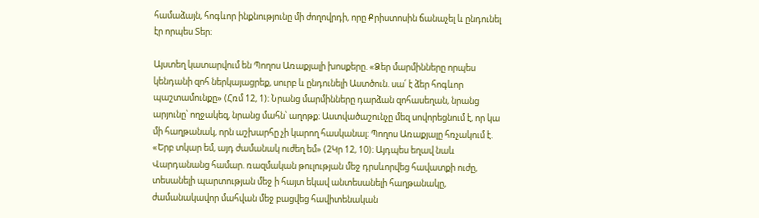համաձայն, հոգևոր ինքնությունը մի ժողովրդի, որը Քրիստոսին ճանաչել և ընդունել էր որպես Տեր։

Այստեղ կատարվում են Պողոս Առաքյալի խոսքերը. «Ձեր մարմինները որպես կենդանի զոհ ներկայացրեք, սուրբ և ընդունելի Աստծուն. սա՛ է ձեր հոգևոր պաշտամունքը» (Հռմ 12, 1)։ Նրանց մարմինները դարձան զոհասեղան, նրանց արյունը՝ ողջակեզ, նրանց մահն՝ աղոթք։ Աստվածաշունչը մեզ սովորեցնում է, որ կա մի հաղթանակ, որն աշխարհը չի կարող հասկանալ։ Պողոս Առաքյալը հռչակում է. «Երբ տկար եմ, այդ ժամանակ ուժեղ եմ» (2Կր 12, 10)։ Այդպես եղավ նաև Վարդանանց համար. ռազմական թուլության մեջ դրսևորվեց հավատքի ուժը, տեսանելի պարտության մեջ ի հայտ եկավ անտեսանելի հաղթանակը, ժամանակավոր մահվան մեջ բացվեց հավիտենական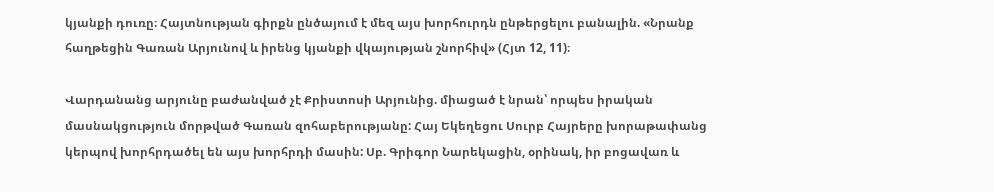կյանքի դուռը։ Հայտնության գիրքն ընծայում է մեզ այս խորհուրդն ընթերցելու բանալին. «Նրանք հաղթեցին Գառան Արյունով և իրենց կյանքի վկայության շնորհիվ» (Հյտ 12, 11)։

Վարդանանց արյունը բաժանված չէ Քրիստոսի Արյունից. միացած է նրան՝ որպես իրական մասնակցություն մորթված Գառան զոհաբերությանը: Հայ Եկեղեցու Սուրբ Հայրերը խորաթափանց կերպով խորհրդածել են այս խորհրդի մասին: Սբ. Գրիգոր Նարեկացին, օրինակ, իր բոցավառ և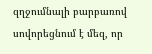զղջումնալի բարբառով սովորեցնում է մեզ, որ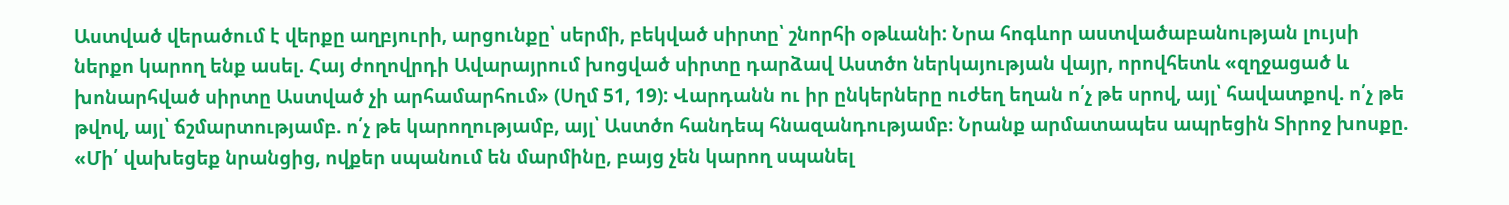Աստված վերածում է վերքը աղբյուրի, արցունքը՝ սերմի, բեկված սիրտը՝ շնորհի օթևանի: Նրա հոգևոր աստվածաբանության լույսի ներքո կարող ենք ասել. Հայ ժողովրդի Ավարայրում խոցված սիրտը դարձավ Աստծո ներկայության վայր, որովհետև «զղջացած և խոնարհված սիրտը Աստված չի արհամարհում» (Սղմ 51, 19): Վարդանն ու իր ընկերները ուժեղ եղան ո՛չ թե սրով, այլ՝ հավատքով. ո՛չ թե թվով, այլ՝ ճշմարտությամբ. ո՛չ թե կարողությամբ, այլ՝ Աստծո հանդեպ հնազանդությամբ։ Նրանք արմատապես ապրեցին Տիրոջ խոսքը. «Մի՛ վախեցեք նրանցից, ովքեր սպանում են մարմինը, բայց չեն կարող սպանել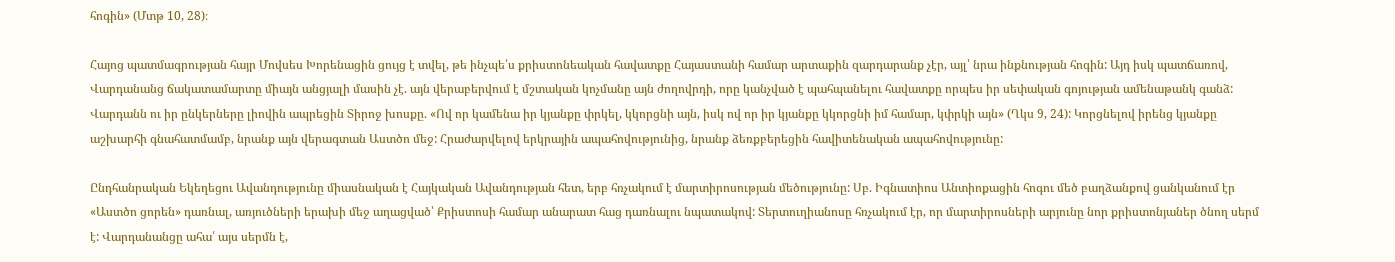հոգին» (Մտթ 10, 28)։

Հայոց պատմագրության հայր Մովսես Խորենացին ցույց է տվել, թե ինչպե՛ս քրիստոնեական հավատքը Հայաստանի համար արտաքին զարդարանք չէր, այլ՝ նրա ինքնության հոգին: Այդ իսկ պատճառով, Վարդանանց ճակատամարտը միայն անցյալի մասին չէ. այն վերաբերվում է մշտական կոչմանը այն ժողովրդի, որը կանչված է պահպանելու հավատքը որպես իր սեփական գոյության ամենաթանկ գանձ: Վարդանն ու իր ընկերները լիովին ապրեցին Տիրոջ խոսքը. «Ով որ կամենա իր կյանքը փրկել, կկորցնի այն, իսկ ով որ իր կյանքը կկորցնի իմ համար, կփրկի այն» (Ղկս 9, 24): Կորցնելով իրենց կյանքը աշխարհի գնահատմամբ, նրանք այն վերագտան Աստծո մեջ: Հրաժարվելով երկրային ապահովությունից, նրանք ձեռքբերեցին հավիտենական ապահովությունը:

Ընդհանրական Եկեղեցու Ավանդությունը միասնական է Հայկական Ավանդության հետ, երբ հռչակում է մարտիրոսության մեծությունը: Սբ. Իգնատիոս Անտիոքացին հոգու մեծ բաղձանքով ցանկանում էր «Աստծո ցորեն» դառնալ, առյուծների երախի մեջ աղացված՝ Քրիստոսի համար անարատ հաց դառնալու նպատակով: Տերտուղիանոսը հռչակում էր, որ մարտիրոսների արյունը նոր քրիստոնյաներ ծնող սերմ է: Վարդանանցը ահա՛ այս սերմն է,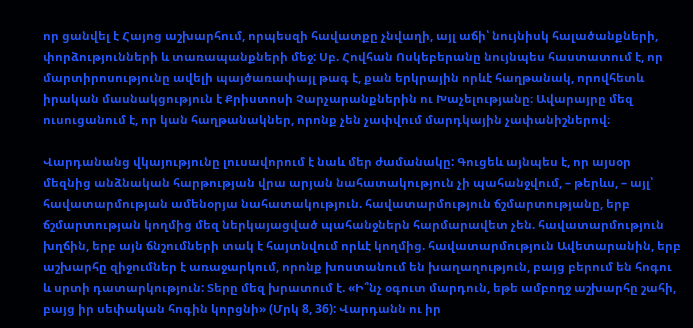որ ցանվել է Հայոց աշխարհում, որպեսզի հավատքը չնվաղի, այլ աճի՝ նույնիսկ հալածանքների, փորձությունների և տառապանքների մեջ: Սբ. Հովհան Ոսկեբերանը նույնպես հաստատում է, որ մարտիրոսությունը ավելի պայծառափայլ թագ է, քան երկրային որևէ հաղթանակ, որովհետև իրական մասնակցություն է Քրիստոսի Չարչարանքներին ու Խաչելությանը։ Ավարայրը մեզ ուսուցանում է, որ կան հաղթանակներ, որոնք չեն չափվում մարդկային չափանիշներով։

Վարդանանց վկայությունը լուսավորում է նաև մեր ժամանակը: Գուցեև այնպես է, որ այսօր մեզնից անձնական հարթության վրա արյան նահատակություն չի պահանջվում, – թերևս, – այլ՝ հավատարմության ամենօրյա նահատակություն. հավատարմություն ճշմարտությանը, երբ ճշմարտության կողմից մեզ ներկայացված պահանջներն հարմարավետ չեն. հավատարմություն խղճին, երբ այն ճնշումների տակ է հայտնվում որևէ կողմից. հավատարմություն Ավետարանին, երբ աշխարհը զիջումներ է առաջարկում, որոնք խոստանում են խաղաղություն, բայց բերում են հոգու և սրտի դատարկություն: Տերը մեզ խրատում է. «Ի՞նչ օգուտ մարդուն, եթե ամբողջ աշխարհը շահի, բայց իր սեփական հոգին կորցնի» (Մրկ 8, 36): Վարդանն ու իր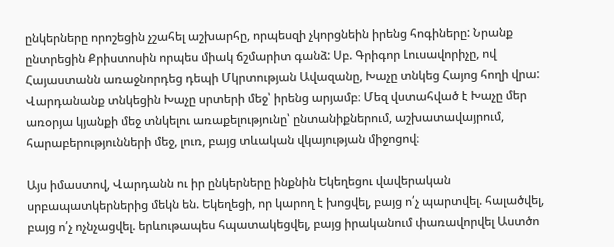ընկերները որոշեցին չշահել աշխարհը, որպեսզի չկորցնեին իրենց հոգիները: Նրանք ընտրեցին Քրիստոսին որպես միակ ճշմարիտ գանձ: Սբ. Գրիգոր Լուսավորիչը, ով Հայաստանն առաջնորդեց դեպի Մկրտության Ավազանը, Խաչը տնկեց Հայոց հողի վրա: Վարդանանք տնկեցին Խաչը սրտերի մեջ՝ իրենց արյամբ։ Մեզ վստահված է Խաչը մեր առօրյա կյանքի մեջ տնկելու առաքելությունը՝ ընտանիքներում, աշխատավայրում, հարաբերությունների մեջ, լուռ, բայց տևական վկայության միջոցով։

Այս իմաստով, Վարդանն ու իր ընկերները ինքնին Եկեղեցու վավերական սրբապատկերներից մեկն են. Եկեղեցի, որ կարող է խոցվել, բայց ո՛չ պարտվել. հալածվել, բայց ո՛չ ոչնչացվել. երևութապես հպատակեցվել, բայց իրականում փառավորվել Աստծո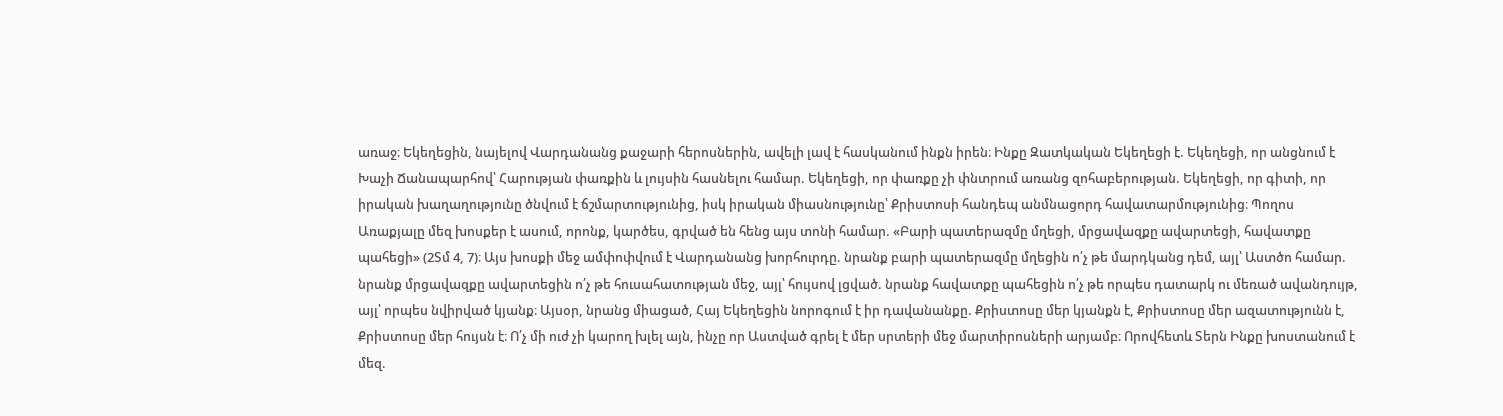առաջ։ Եկեղեցին, նայելով Վարդանանց քաջարի հերոսներին, ավելի լավ է հասկանում ինքն իրեն։ Ինքը Զատկական Եկեղեցի է. Եկեղեցի, որ անցնում է Խաչի Ճանապարհով՝ Հարության փառքին և լույսին հասնելու համար. Եկեղեցի, որ փառքը չի փնտրում առանց զոհաբերության. Եկեղեցի, որ գիտի, որ իրական խաղաղությունը ծնվում է ճշմարտությունից, իսկ իրական միասնությունը՝ Քրիստոսի հանդեպ անմնացորդ հավատարմությունից։ Պողոս Առաքյալը մեզ խոսքեր է ասում, որոնք, կարծես, գրված են հենց այս տոնի համար. «Բարի պատերազմը մղեցի, մրցավազքը ավարտեցի, հավատքը պահեցի» (2Տմ 4, 7)։ Այս խոսքի մեջ ամփոփվում է Վարդանանց խորհուրդը. նրանք բարի պատերազմը մղեցին ո՛չ թե մարդկանց դեմ, այլ՝ Աստծո համար. նրանք մրցավազքը ավարտեցին ո՛չ թե հուսահատության մեջ, այլ՝ հույսով լցված. նրանք հավատքը պահեցին ո՛չ թե որպես դատարկ ու մեռած ավանդույթ, այլ՝ որպես նվիրված կյանք։ Այսօր, նրանց միացած, Հայ Եկեղեցին նորոգում է իր դավանանքը. Քրիստոսը մեր կյանքն է, Քրիստոսը մեր ազատությունն է, Քրիստոսը մեր հույսն է։ Ո՛չ մի ուժ չի կարող խլել այն, ինչը որ Աստված գրել է մեր սրտերի մեջ մարտիրոսների արյամբ։ Որովհետև Տերն Ինքը խոստանում է մեզ.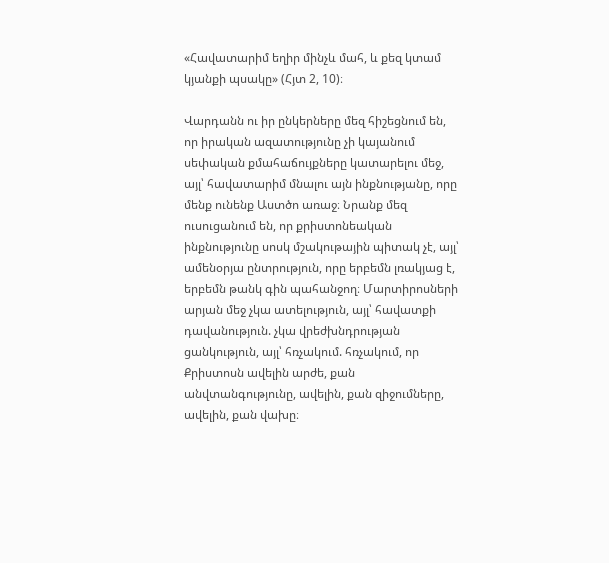«Հավատարիմ եղիր մինչև մահ, և քեզ կտամ կյանքի պսակը» (Հյտ 2, 10)։

Վարդանն ու իր ընկերները մեզ հիշեցնում են, որ իրական ազատությունը չի կայանում սեփական քմահաճույքները կատարելու մեջ, այլ՝ հավատարիմ մնալու այն ինքնությանը, որը մենք ունենք Աստծո առաջ։ Նրանք մեզ ուսուցանում են, որ քրիստոնեական ինքնությունը սոսկ մշակութային պիտակ չէ, այլ՝ ամենօրյա ընտրություն, որը երբեմն լռակյաց է, երբեմն թանկ գին պահանջող։ Մարտիրոսների արյան մեջ չկա ատելություն, այլ՝ հավատքի դավանություն. չկա վրեժխնդրության ցանկություն, այլ՝ հռչակում. հռչակում, որ Քրիստոսն ավելին արժե, քան անվտանգությունը, ավելին, քան զիջումները, ավելին, քան վախը։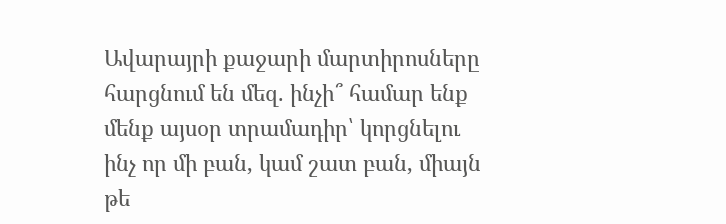Ավարայրի քաջարի մարտիրոսները հարցնում են մեզ. ինչի՞ համար ենք մենք այսօր տրամադիր՝ կորցնելու ինչ որ մի բան, կամ շատ բան, միայն թե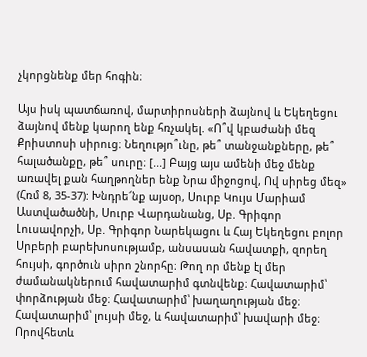չկորցնենք մեր հոգին։

Այս իսկ պատճառով, մարտիրոսների ձայնով և Եկեղեցու ձայնով մենք կարող ենք հռչակել. «Ո՞վ կբաժանի մեզ Քրիստոսի սիրուց։ Նեղությո՞ւնը, թե՞ տանջանքները, թե՞ հալածանքը, թե՞ սուրը։ [...] Բայց այս ամենի մեջ մենք առավել քան հաղթողներ ենք Նրա միջոցով, Ով սիրեց մեզ» (Հռմ 8, 35-37): Խնդրե՜նք այսօր, Սուրբ Կույս Մարիամ Աստվածածնի, Սուրբ Վարդանանց, Սբ. Գրիգոր Լուսավորչի, Սբ. Գրիգոր Նարեկացու և Հայ Եկեղեցու բոլոր Սրբերի բարեխոսությամբ, անսասան հավատքի, զորեղ հույսի, գործուն սիրո շնորհը։ Թող որ մենք էլ մեր ժամանակներում հավատարիմ գտնվենք։ Հավատարիմ՝ փորձության մեջ։ Հավատարիմ՝ խաղաղության մեջ։ Հավատարիմ՝ լույսի մեջ, և հավատարիմ՝ խավարի մեջ։ Որովհետև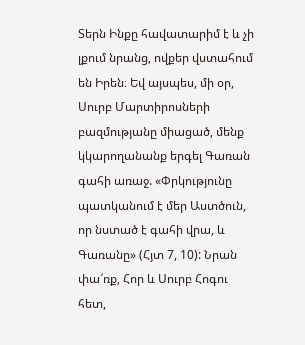Տերն Ինքը հավատարիմ է և չի լքում նրանց, ովքեր վստահում են Իրեն։ Եվ այսպես, մի օր, Սուրբ Մարտիրոսների բազմությանը միացած, մենք կկարողանանք երգել Գառան գահի առաջ. «Փրկությունը պատկանում է մեր Աստծուն, որ նստած է գահի վրա, և Գառանը» (Հյտ 7, 10): Նրան փա՜ռք, Հոր և Սուրբ Հոգու հետ,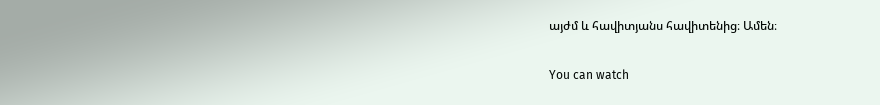այժմ և հավիտյանս հավիտենից։ Ամեն։

You can watch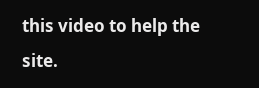this video to help the site.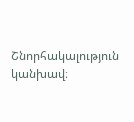Շնորհակալություն կանխավ։